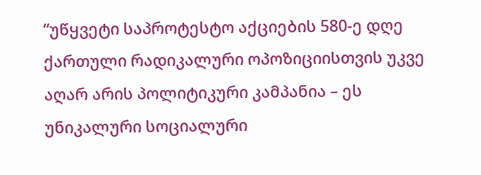“უწყვეტი საპროტესტო აქციების 580-ე დღე ქართული რადიკალური ოპოზიციისთვის უკვე აღარ არის პოლიტიკური კამპანია – ეს უნიკალური სოციალური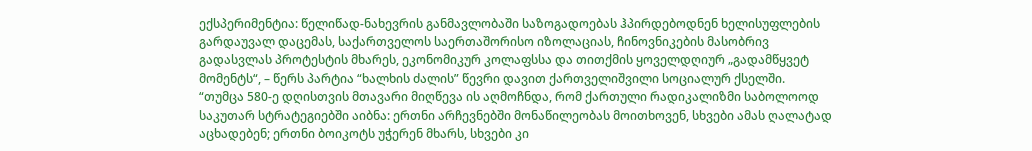ექსპერიმენტია: წელიწად-ნახევრის განმავლობაში საზოგადოებას ჰპირდებოდნენ ხელისუფლების გარდაუვალ დაცემას, საქართველოს საერთაშორისო იზოლაციას, ჩინოვნიკების მასობრივ გადასვლას პროტესტის მხარეს, ეკონომიკურ კოლაფსსა და თითქმის ყოველდღიურ „გადამწყვეტ მომენტს“, – წერს პარტია “ხალხის ძალის” წევრი დავით ქართველიშვილი სოციალურ ქსელში.
“თუმცა 580-ე დღისთვის მთავარი მიღწევა ის აღმოჩნდა, რომ ქართული რადიკალიზმი საბოლოოდ საკუთარ სტრატეგიებში აიბნა: ერთნი არჩევნებში მონაწილეობას მოითხოვენ, სხვები ამას ღალატად აცხადებენ; ერთნი ბოიკოტს უჭერენ მხარს, სხვები კი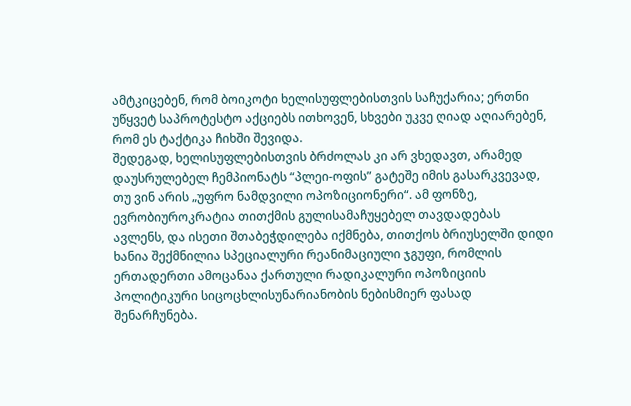ამტკიცებენ, რომ ბოიკოტი ხელისუფლებისთვის საჩუქარია; ერთნი უწყვეტ საპროტესტო აქციებს ითხოვენ, სხვები უკვე ღიად აღიარებენ, რომ ეს ტაქტიკა ჩიხში შევიდა.
შედეგად, ხელისუფლებისთვის ბრძოლას კი არ ვხედავთ, არამედ დაუსრულებელ ჩემპიონატს “პლეი-ოფის” გატეშე იმის გასარკვევად, თუ ვინ არის „უფრო ნამდვილი ოპოზიციონერი“. ამ ფონზე, ევრობიუროკრატია თითქმის გულისამაჩუყებელ თავდადებას ავლენს, და ისეთი შთაბეჭდილება იქმნება, თითქოს ბრიუსელში დიდი ხანია შექმნილია სპეციალური რეანიმაციული ჯგუფი, რომლის ერთადერთი ამოცანაა ქართული რადიკალური ოპოზიციის პოლიტიკური სიცოცხლისუნარიანობის ნებისმიერ ფასად შენარჩუნება.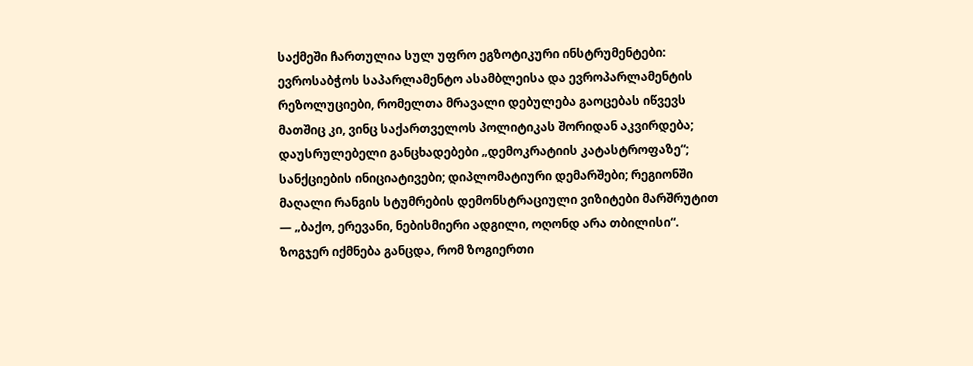საქმეში ჩართულია სულ უფრო ეგზოტიკური ინსტრუმენტები: ევროსაბჭოს საპარლამენტო ასამბლეისა და ევროპარლამენტის რეზოლუციები, რომელთა მრავალი დებულება გაოცებას იწვევს მათშიც კი, ვინც საქართველოს პოლიტიკას შორიდან აკვირდება; დაუსრულებელი განცხადებები „დემოკრატიის კატასტროფაზე“; სანქციების ინიციატივები; დიპლომატიური დემარშები; რეგიონში მაღალი რანგის სტუმრების დემონსტრაციული ვიზიტები მარშრუტით — „ბაქო, ერევანი, ნებისმიერი ადგილი, ოღონდ არა თბილისი“.
ზოგჯერ იქმნება განცდა, რომ ზოგიერთი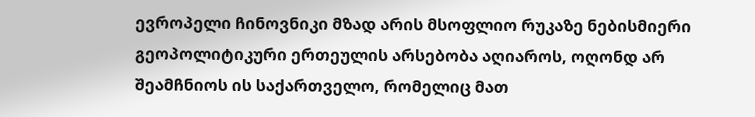ევროპელი ჩინოვნიკი მზად არის მსოფლიო რუკაზე ნებისმიერი გეოპოლიტიკური ერთეულის არსებობა აღიაროს, ოღონდ არ შეამჩნიოს ის საქართველო, რომელიც მათ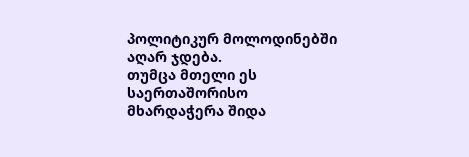პოლიტიკურ მოლოდინებში აღარ ჯდება.
თუმცა მთელი ეს საერთაშორისო მხარდაჭერა შიდა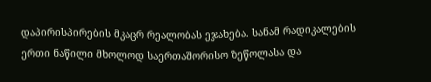დაპირისპირების მკაცრ რეალობას ეჯახება. სანამ რადიკალების ერთი ნაწილი მხოლოდ საერთაშორისო ზეწოლასა და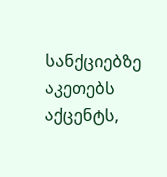სანქციებზე აკეთებს აქცენტს,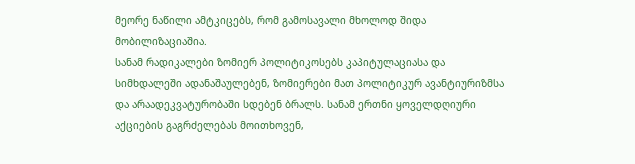მეორე ნაწილი ამტკიცებს, რომ გამოსავალი მხოლოდ შიდა მობილიზაციაშია.
სანამ რადიკალები ზომიერ პოლიტიკოსებს კაპიტულაციასა და სიმხდალეში ადანაშაულებენ, ზომიერები მათ პოლიტიკურ ავანტიურიზმსა და არაადეკვატურობაში სდებენ ბრალს. სანამ ერთნი ყოველდღიური აქციების გაგრძელებას მოითხოვენ,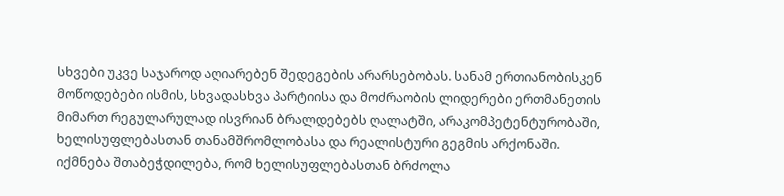სხვები უკვე საჯაროდ აღიარებენ შედეგების არარსებობას. სანამ ერთიანობისკენ მოწოდებები ისმის, სხვადასხვა პარტიისა და მოძრაობის ლიდერები ერთმანეთის მიმართ რეგულარულად ისვრიან ბრალდებებს ღალატში, არაკომპეტენტურობაში, ხელისუფლებასთან თანამშრომლობასა და რეალისტური გეგმის არქონაში.
იქმნება შთაბეჭდილება, რომ ხელისუფლებასთან ბრძოლა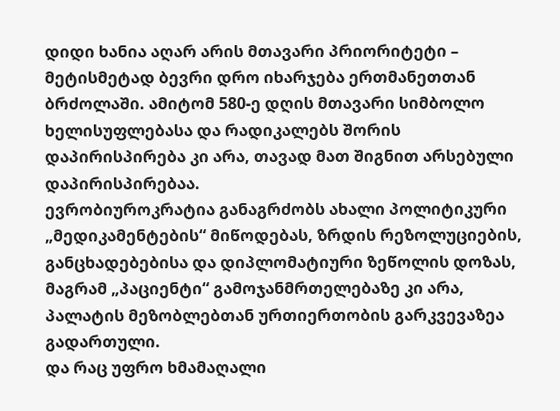დიდი ხანია აღარ არის მთავარი პრიორიტეტი – მეტისმეტად ბევრი დრო იხარჯება ერთმანეთთან ბრძოლაში. ამიტომ 580-ე დღის მთავარი სიმბოლო ხელისუფლებასა და რადიკალებს შორის დაპირისპირება კი არა, თავად მათ შიგნით არსებული დაპირისპირებაა.
ევრობიუროკრატია განაგრძობს ახალი პოლიტიკური „მედიკამენტების“ მიწოდებას, ზრდის რეზოლუციების, განცხადებებისა და დიპლომატიური ზეწოლის დოზას, მაგრამ „პაციენტი“ გამოჯანმრთელებაზე კი არა, პალატის მეზობლებთან ურთიერთობის გარკვევაზეა გადართული.
და რაც უფრო ხმამაღალი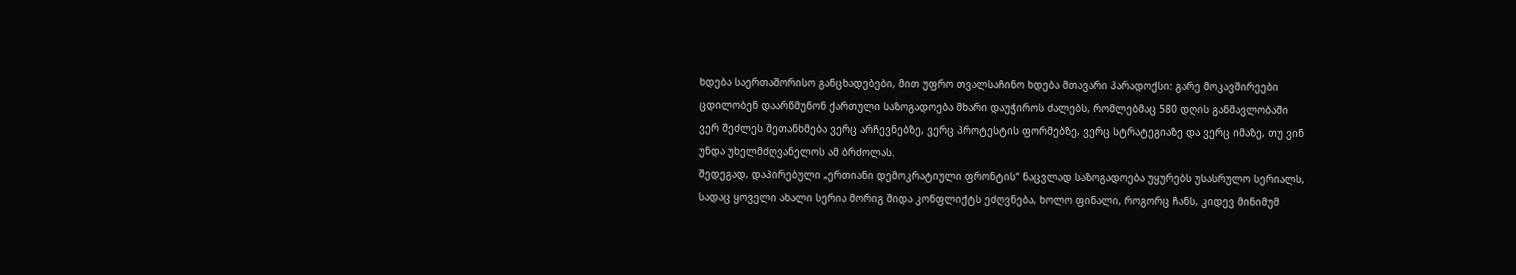ხდება საერთაშორისო განცხადებები, მით უფრო თვალსაჩინო ხდება მთავარი პარადოქსი: გარე მოკავშირეები ცდილობენ დაარწმუნონ ქართული საზოგადოება მხარი დაუჭიროს ძალებს, რომლებმაც 580 დღის განმავლობაში ვერ შეძლეს შეთანხმება ვერც არჩევნებზე, ვერც პროტესტის ფორმებზე, ვერც სტრატეგიაზე და ვერც იმაზე, თუ ვინ უნდა უხელმძღვანელოს ამ ბრძოლას.
შედეგად, დაპირებული „ერთიანი დემოკრატიული ფრონტის“ ნაცვლად საზოგადოება უყურებს უსასრულო სერიალს, სადაც ყოველი ახალი სერია მორიგ შიდა კონფლიქტს ეძღვნება, ხოლო ფინალი, როგორც ჩანს, კიდევ მინიმუმ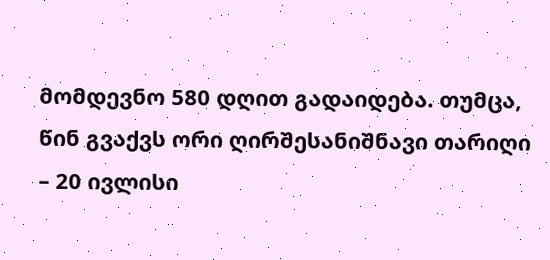მომდევნო 580 დღით გადაიდება. თუმცა, წინ გვაქვს ორი ღირშესანიშნავი თარიღი – 20 ივლისი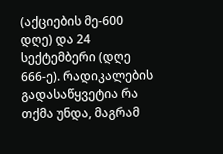(აქციების მე-600 დღე) და 24 სექტემბერი (დღე 666-ე). რადიკალების გადასაწყვეტია რა თქმა უნდა, მაგრამ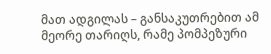მათ ადგილას – განსაკუთრებით ამ მეორე თარიღს, რამე პომპეზური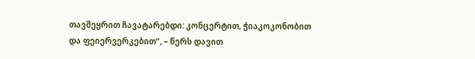თავშეყრით ჩავატარებდი: კონცერტით, ჭიაკოკონობით და ფეიერვერკებით”, – წერს დავით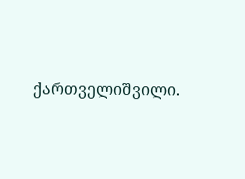ქართველიშვილი.